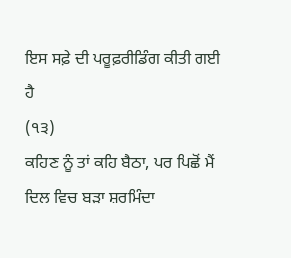ਇਸ ਸਫ਼ੇ ਦੀ ਪਰੂਫ਼ਰੀਡਿੰਗ ਕੀਤੀ ਗਈ ਹੈ
(੧੩)
ਕਹਿਣ ਨੂੰ ਤਾਂ ਕਹਿ ਬੈਠਾ, ਪਰ ਪਿਛੋਂ ਮੈਂ ਦਿਲ ਵਿਚ ਬੜਾ ਸ਼ਰਮਿੰਦਾ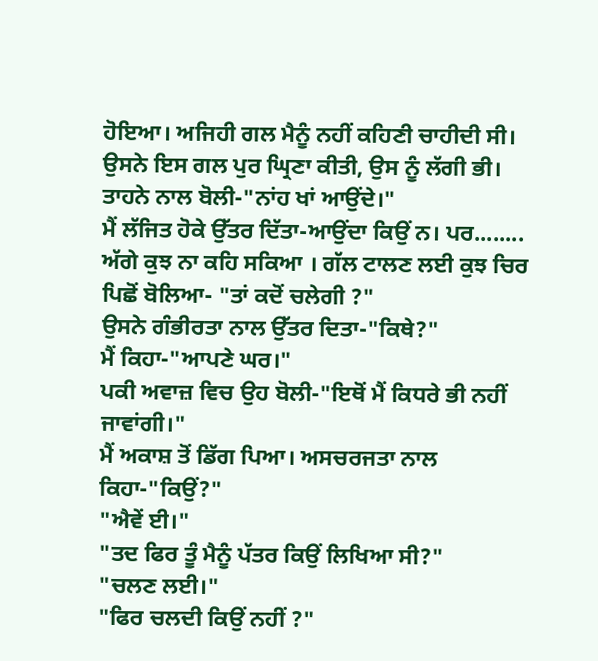ਹੋਇਆ। ਅਜਿਹੀ ਗਲ ਮੈਨੂੰ ਨਹੀਂ ਕਹਿਣੀ ਚਾਹੀਦੀ ਸੀ। ਉਸਨੇ ਇਸ ਗਲ ਪੁਰ ਘ੍ਰਿਣਾ ਕੀਤੀ, ਉਸ ਨੂੰ ਲੱਗੀ ਭੀ। ਤਾਹਨੇ ਨਾਲ ਬੋਲੀ-"ਨਾਂਹ ਖਾਂ ਆਉਂਦੇ।"
ਮੈਂ ਲੱਜਿਤ ਹੋਕੇ ਉੱਤਰ ਦਿੱਤਾ-ਆਉਂਦਾ ਕਿਉਂ ਨ। ਪਰ........ ਅੱਗੇ ਕੁਝ ਨਾ ਕਹਿ ਸਕਿਆ । ਗੱਲ ਟਾਲਣ ਲਈ ਕੁਝ ਚਿਰ ਪਿਛੋਂ ਬੋਲਿਆ- "ਤਾਂ ਕਦੋਂ ਚਲੇਗੀ ?"
ਉਸਨੇ ਗੰਭੀਰਤਾ ਨਾਲ ਉੱਤਰ ਦਿਤਾ-"ਕਿਥੇ?"
ਮੈਂ ਕਿਹਾ-"ਆਪਣੇ ਘਰ।"
ਪਕੀ ਅਵਾਜ਼ ਵਿਚ ਉਹ ਬੋਲੀ-"ਇਥੋਂ ਮੈਂ ਕਿਧਰੇ ਭੀ ਨਹੀਂ ਜਾਵਾਂਗੀ।"
ਮੈਂ ਅਕਾਸ਼ ਤੋਂ ਡਿੱਗ ਪਿਆ। ਅਸਚਰਜਤਾ ਨਾਲ ਕਿਹਾ-"ਕਿਉਂ?"
"ਐਵੇਂ ਈ।"
"ਤਦ ਫਿਰ ਤੂੰ ਮੈਨੂੰ ਪੱਤਰ ਕਿਉਂ ਲਿਖਿਆ ਸੀ?"
"ਚਲਣ ਲਈ।"
"ਫਿਰ ਚਲਦੀ ਕਿਉਂ ਨਹੀਂ ?"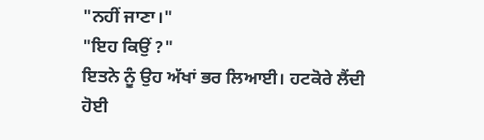"ਨਹੀਂ ਜਾਣਾ।"
"ਇਹ ਕਿਉਂ ?"
ਇਤਨੇ ਨੂੰ ਉਹ ਅੱਖਾਂ ਭਰ ਲਿਆਈ। ਹਟਕੋਰੇ ਲੈਂਦੀ ਹੋਈ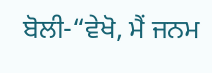ਬੋਲੀ-“ਵੇਖੋ, ਮੈਂ ਜਨਮ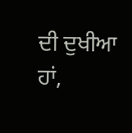ਦੀ ਦੁਖੀਆ ਹਾਂ,